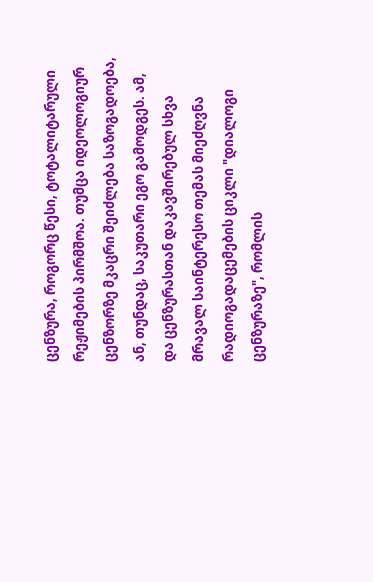ცენზურა, როგორც წესი, ტოტალიტარული რეჟიმების პირმშოა. თუმცა იდეოლოგიურ ცენზორზე მკაცრი შეიძლება საზოგადოება, ან, თუნდაც, საკუთარი ეგო გამოდგეს. ამ, და ცენზურასთან დაკავშირებულ სხვა მრავალ საინტერესო თემას მიეძღვნა რადიოგადაცემების ციკლი "დიალოგი ცენზურაზე", რომლის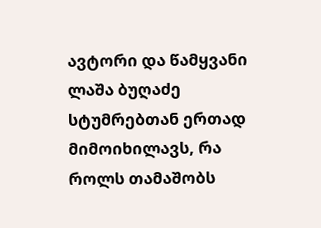ავტორი და წამყვანი ლაშა ბუღაძე სტუმრებთან ერთად მიმოიხილავს, რა როლს თამაშობს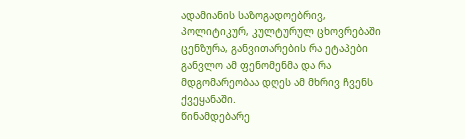ადამიანის საზოგადოებრივ, პოლიტიკურ, კულტურულ ცხოვრებაში ცენზურა, განვითარების რა ეტაპები განვლო ამ ფენომენმა და რა მდგომარეობაა დღეს ამ მხრივ ჩვენს ქვეყანაში.
წინამდებარე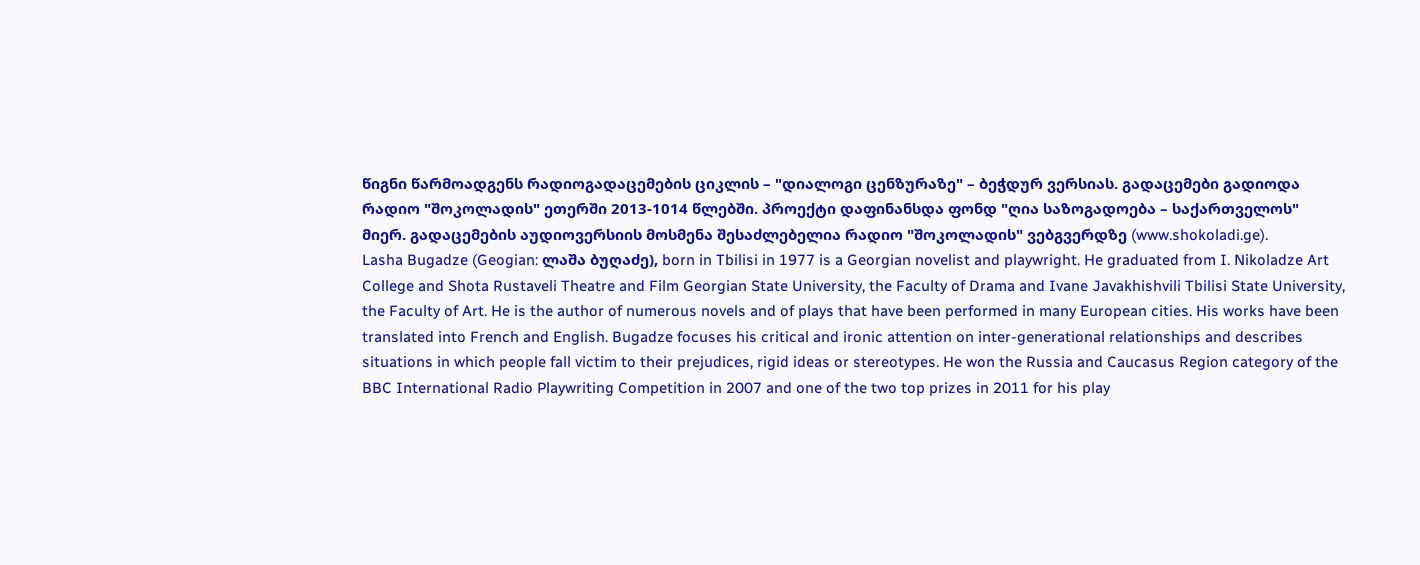წიგნი წარმოადგენს რადიოგადაცემების ციკლის – "დიალოგი ცენზურაზე" – ბეჭდურ ვერსიას. გადაცემები გადიოდა რადიო "შოკოლადის" ეთერში 2013-1014 წლებში. პროექტი დაფინანსდა ფონდ "ღია საზოგადოება – საქართველოს" მიერ. გადაცემების აუდიოვერსიის მოსმენა შესაძლებელია რადიო "შოკოლადის" ვებგვერდზე (www.shokoladi.ge).
Lasha Bugadze (Geogian: ლაშა ბუღაძე), born in Tbilisi in 1977 is a Georgian novelist and playwright. He graduated from I. Nikoladze Art College and Shota Rustaveli Theatre and Film Georgian State University, the Faculty of Drama and Ivane Javakhishvili Tbilisi State University, the Faculty of Art. He is the author of numerous novels and of plays that have been performed in many European cities. His works have been translated into French and English. Bugadze focuses his critical and ironic attention on inter-generational relationships and describes situations in which people fall victim to their prejudices, rigid ideas or stereotypes. He won the Russia and Caucasus Region category of the BBC International Radio Playwriting Competition in 2007 and one of the two top prizes in 2011 for his play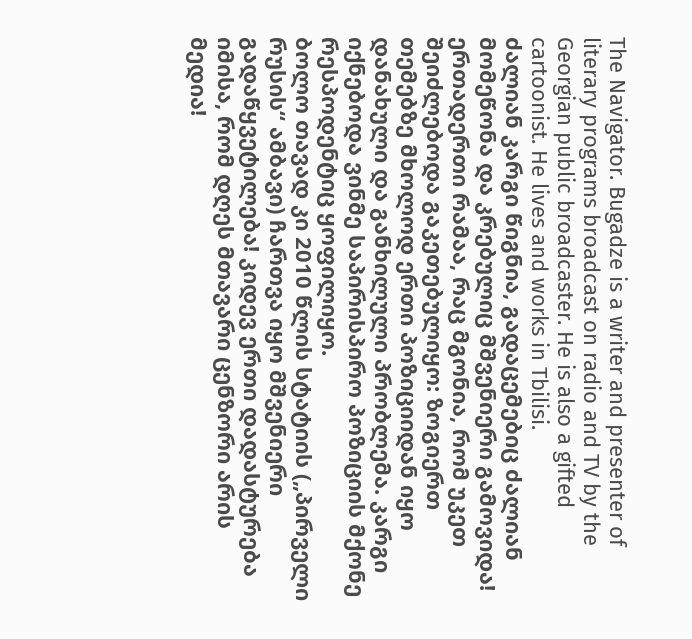The Navigator. Bugadze is a writer and presenter of literary programs broadcast on radio and TV by the Georgian public broadcaster. He is also a gifted cartoonist. He lives and works in Tbilisi.
ძალიან კარგი წიგნია, გადაცემებიც ძალიან მომეწონა და კრებულიც მშვენიერი გამოვიდა!
ერთადერთი რამაა, რაც მგონია, რომ უკეთ შეიძლებოდა გაკეთებულიყო: ზოგიერთ თემებზე მხოლოდ ერთი პოზიციიდან იყო დანახული და განხილული პრობლემა. კარგი იქნებოდა ვინმე საპირისპირო პოზიციის მქონე რესპოდენტიც ყოფილიყო.
ბოლო თავად კი 2010 წლის სტატიის („პირველი რუსის“ ამბავი) ჩართვა იყო მშვენიერი გადაწყვეტილება! კიდევ ერთი დადასტურება იმისა, რომ დღეს მთავარი ცენზორი არის მედია!